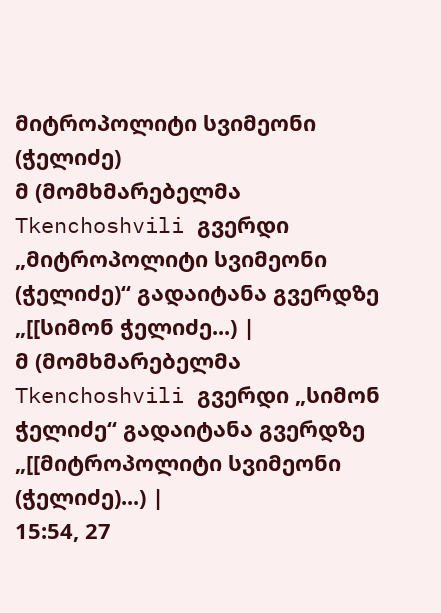მიტროპოლიტი სვიმეონი (ჭელიძე)
მ (მომხმარებელმა Tkenchoshvili გვერდი „მიტროპოლიტი სვიმეონი (ჭელიძე)“ გადაიტანა გვერდზე „[[სიმონ ჭელიძე...) |
მ (მომხმარებელმა Tkenchoshvili გვერდი „სიმონ ჭელიძე“ გადაიტანა გვერდზე „[[მიტროპოლიტი სვიმეონი (ჭელიძე)...) |
15:54, 27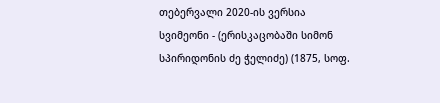თებერვალი 2020-ის ვერსია
სვიმეონი - (ერისკაცობაში სიმონ სპირიდონის ძე ჭელიძე) (1875, სოფ.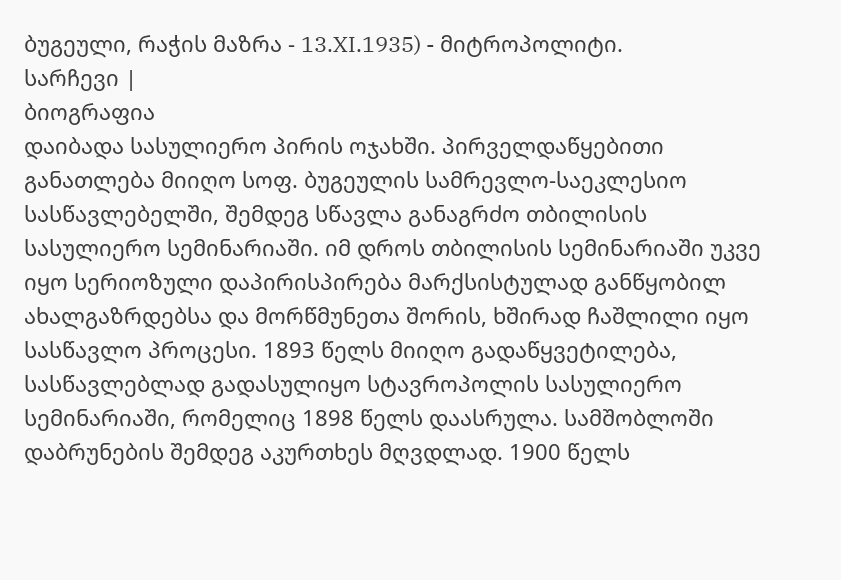ბუგეული, რაჭის მაზრა - 13.XI.1935) - მიტროპოლიტი.
სარჩევი |
ბიოგრაფია
დაიბადა სასულიერო პირის ოჯახში. პირველდაწყებითი განათლება მიიღო სოფ. ბუგეულის სამრევლო-საეკლესიო სასწავლებელში, შემდეგ სწავლა განაგრძო თბილისის სასულიერო სემინარიაში. იმ დროს თბილისის სემინარიაში უკვე იყო სერიოზული დაპირისპირება მარქსისტულად განწყობილ ახალგაზრდებსა და მორწმუნეთა შორის, ხშირად ჩაშლილი იყო სასწავლო პროცესი. 1893 წელს მიიღო გადაწყვეტილება, სასწავლებლად გადასულიყო სტავროპოლის სასულიერო სემინარიაში, რომელიც 1898 წელს დაასრულა. სამშობლოში დაბრუნების შემდეგ აკურთხეს მღვდლად. 1900 წელს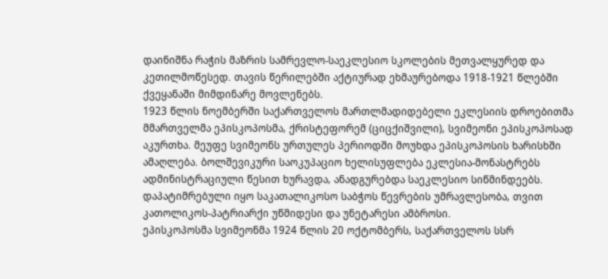დაინიშნა რაჭის მაზრის სამრევლო-საეკლესიო სკოლების მეთვალყურედ და კეთილმოწესედ. თავის წერილებში აქტიურად ეხმაურებოდა 1918-1921 წლებში ქვეყანაში მიმდინარე მოვლენებს.
1923 წლის ნოემბერში საქართველოს მართლმადიდებელი ეკლესიის დროებითმა მმართველმა ეპისკოპოსმა, ქრისტეფორემ (ციცქიშვილი), სვიმეონი ეპისკოპოსად აკურთხა. მეუფე სვიმეონს ურთულეს პერიოდში მოუხდა ეპისკოპოსის ხარისხში ამაღლება. ბოლშევიკური საოკუპაციო ხელისუფლება ეკლესია-მონასტრებს ადმინისტრაციული წესით ხურავდა, ანადგურებდა საეკლესიო სიწმინდეებს. დაპატიმრებული იყო საკათალიკოსო საბჭოს წევრების უმრავლესობა, თვით კათოლიკოს-პატრიარქი უწმიდესი და უნეტარესი ამბროსი.
ეპისკოპოსმა სვიმეონმა 1924 წლის 20 ოქტომბერს, საქართველოს სსრ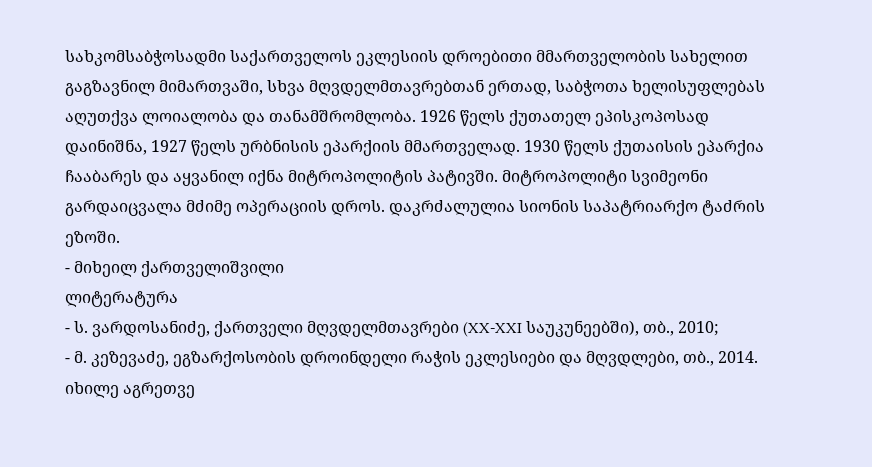სახკომსაბჭოსადმი საქართველოს ეკლესიის დროებითი მმართველობის სახელით გაგზავნილ მიმართვაში, სხვა მღვდელმთავრებთან ერთად, საბჭოთა ხელისუფლებას აღუთქვა ლოიალობა და თანამშრომლობა. 1926 წელს ქუთათელ ეპისკოპოსად დაინიშნა, 1927 წელს ურბნისის ეპარქიის მმართველად. 1930 წელს ქუთაისის ეპარქია ჩააბარეს და აყვანილ იქნა მიტროპოლიტის პატივში. მიტროპოლიტი სვიმეონი გარდაიცვალა მძიმე ოპერაციის დროს. დაკრძალულია სიონის საპატრიარქო ტაძრის ეზოში.
- მიხეილ ქართველიშვილი
ლიტერატურა
- ს. ვარდოსანიძე, ქართველი მღვდელმთავრები (XX-XXI საუკუნეებში), თბ., 2010;
- მ. კეზევაძე, ეგზარქოსობის დროინდელი რაჭის ეკლესიები და მღვდლები, თბ., 2014.
იხილე აგრეთვე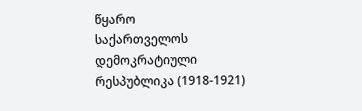წყარო
საქართველოს დემოკრატიული რესპუბლიკა (1918-1921)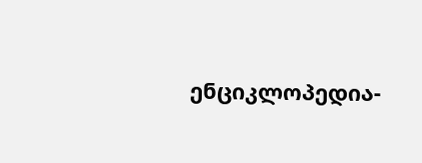ენციკლოპედია-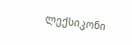ლექსიკონი